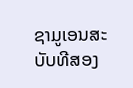ຊາມູເອນສະບັບທີສອງ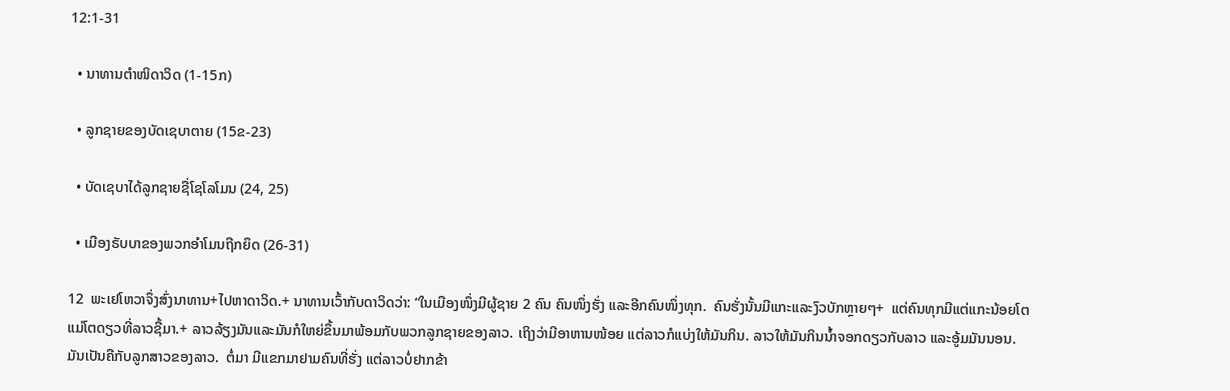12:1-31

  • ນາທານຕຳໜິດາວິດ (1-15ກ)

  • ລູກຊາຍຂອງບັດເຊບາຕາຍ (15ຂ-23)

  • ບັດເຊບາໄດ້ລູກຊາຍຊື່ໂຊໂລໂມນ (24, 25)

  • ເມືອງຣັບບາຂອງພວກອຳໂມນຖືກຍຶດ (26-31)

12  ພະເຢໂຫວາຈຶ່ງສົ່ງນາທານ+ໄປຫາດາວິດ.+ ນາທານເວົ້າກັບດາວິດວ່າ: “ໃນເມືອງໜຶ່ງມີຜູ້ຊາຍ 2 ຄົນ ຄົນໜຶ່ງຮັ່ງ ແລະອີກຄົນໜຶ່ງທຸກ.  ຄົນຮັ່ງນັ້ນມີແກະແລະງົວບັກຫຼາຍໆ+  ແຕ່ຄົນທຸກມີແຕ່ແກະນ້ອຍໂຕແມ່ໂຕດຽວທີ່ລາວຊື້ມາ.+ ລາວລ້ຽງມັນແລະມັນກໍໃຫຍ່ຂຶ້ນມາພ້ອມກັບພວກລູກຊາຍຂອງລາວ. ເຖິງວ່າມີອາຫານໜ້ອຍ ແຕ່ລາວກໍແບ່ງໃຫ້ມັນກິນ. ລາວໃຫ້ມັນກິນນ້ຳຈອກດຽວກັບລາວ ແລະອູ້ມມັນນອນ. ມັນເປັນຄືກັບລູກສາວຂອງລາວ.  ຕໍ່ມາ ມີແຂກມາຢາມຄົນທີ່ຮັ່ງ ແຕ່ລາວບໍ່ຢາກຂ້າ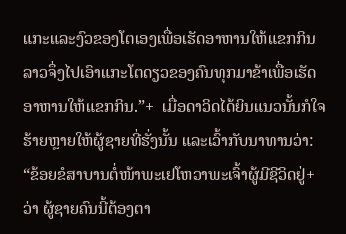ແກະແລະງົວຂອງໂຕເອງເພື່ອເຮັດອາຫານໃຫ້ແຂກກິນ ລາວຈຶ່ງໄປເອົາແກະໂຕດຽວຂອງຄົນທຸກມາຂ້າເພື່ອເຮັດອາຫານໃຫ້ແຂກກິນ.”+  ເມື່ອດາວິດໄດ້ຍິນແນວນັ້ນກໍໃຈຮ້າຍຫຼາຍໃຫ້ຜູ້ຊາຍທີ່ຮັ່ງນັ້ນ ແລະເວົ້າກັບນາທານວ່າ: “ຂ້ອຍຂໍສາບານຕໍ່ໜ້າພະເຢໂຫວາພະເຈົ້າຜູ້ມີຊີວິດຢູ່+ວ່າ ຜູ້ຊາຍຄົນນີ້ຕ້ອງຕາ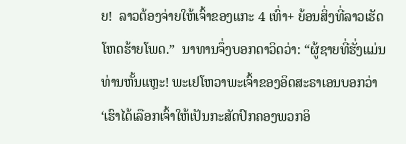ຍ!  ລາວຕ້ອງຈ່າຍໃຫ້ເຈົ້າຂອງແກະ 4 ເທົ່າ+ ຍ້ອນສິ່ງທີ່ລາວເຮັດໂຫດຮ້າຍໂພດ.”  ນາທານຈຶ່ງບອກດາວິດວ່າ: “ຜູ້ຊາຍທີ່ຮັ່ງແມ່ນທ່ານຫັ້ນແຫຼະ! ພະເຢໂຫວາພະເຈົ້າຂອງອິດສະຣາເອນບອກວ່າ ‘ເຮົາໄດ້ເລືອກເຈົ້າໃຫ້ເປັນກະສັດປົກຄອງພວກອິ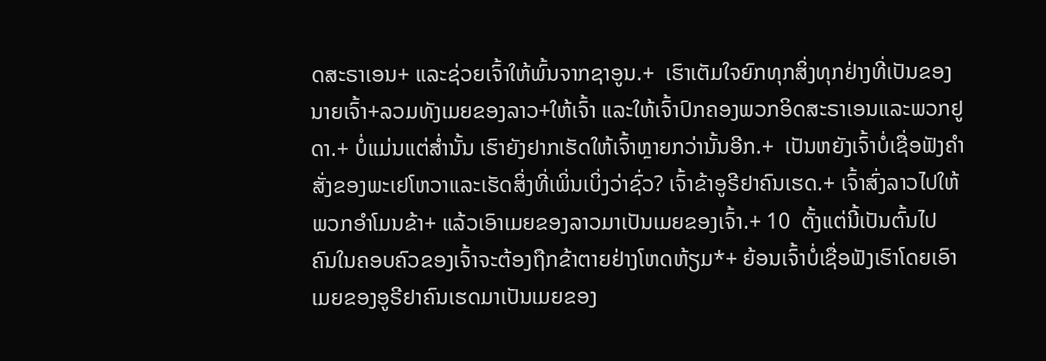ດສະຣາເອນ+ ແລະຊ່ວຍເຈົ້າໃຫ້ພົ້ນຈາກຊາອູນ.+  ເຮົາເຕັມໃຈຍົກທຸກສິ່ງທຸກຢ່າງທີ່ເປັນຂອງນາຍເຈົ້າ+ລວມທັງເມຍຂອງລາວ+ໃຫ້ເຈົ້າ ແລະໃຫ້ເຈົ້າປົກຄອງພວກອິດສະຣາເອນແລະພວກຢູດາ.+ ບໍ່ແມ່ນແຕ່ສ່ຳນັ້ນ ເຮົາຍັງຢາກເຮັດໃຫ້ເຈົ້າຫຼາຍກວ່ານັ້ນອີກ.+  ເປັນຫຍັງເຈົ້າບໍ່ເຊື່ອຟັງຄຳສັ່ງຂອງພະເຢໂຫວາແລະເຮັດສິ່ງທີ່ເພິ່ນເບິ່ງວ່າຊົ່ວ? ເຈົ້າຂ້າອູຣີຢາຄົນເຮດ.+ ເຈົ້າສົ່ງລາວໄປໃຫ້ພວກອຳໂມນຂ້າ+ ແລ້ວເອົາເມຍຂອງລາວມາເປັນເມຍຂອງເຈົ້າ.+ 10  ຕັ້ງແຕ່ນີ້ເປັນຕົ້ນໄປ ຄົນໃນຄອບຄົວຂອງເຈົ້າຈະຕ້ອງຖືກຂ້າຕາຍຢ່າງໂຫດຫ້ຽມ*+ ຍ້ອນເຈົ້າບໍ່ເຊື່ອຟັງເຮົາໂດຍເອົາເມຍຂອງອູຣີຢາຄົນເຮດມາເປັນເມຍຂອງ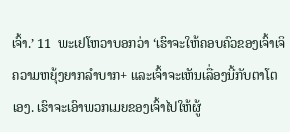ເຈົ້າ.’ 11  ພະເຢໂຫວາບອກວ່າ ‘ເຮົາຈະໃຫ້ຄອບຄົວຂອງເຈົ້າເຈິຄວາມຫຍຸ້ງຍາກລຳບາກ+ ແລະເຈົ້າຈະເຫັນເລື່ອງນີ້ກັບຕາໂຕເອງ. ເຮົາຈະເອົາພວກເມຍຂອງເຈົ້າໄປໃຫ້ຜູ້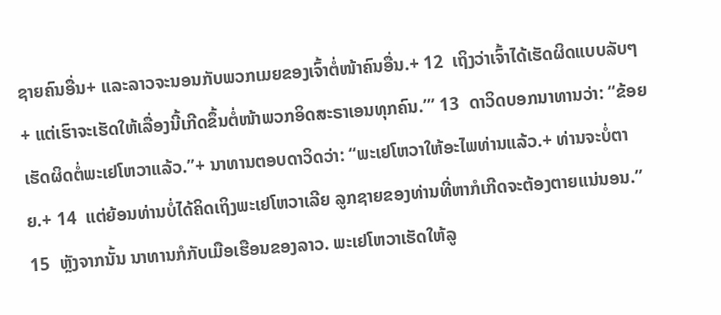ຊາຍຄົນອື່ນ+ ແລະລາວຈະນອນກັບພວກເມຍຂອງເຈົ້າຕໍ່ໜ້າຄົນອື່ນ.+ 12  ເຖິງວ່າເຈົ້າໄດ້ເຮັດຜິດແບບລັບໆ+ ແຕ່ເຮົາຈະເຮັດໃຫ້ເລື່ອງນີ້ເກີດຂຶ້ນຕໍ່ໜ້າພວກອິດສະຣາເອນທຸກຄົນ.’” 13  ດາວິດບອກນາທານວ່າ: “ຂ້ອຍເຮັດຜິດຕໍ່ພະເຢໂຫວາແລ້ວ.”+ ນາທານຕອບດາວິດວ່າ: “ພະເຢໂຫວາໃຫ້ອະໄພທ່ານແລ້ວ.+ ທ່ານຈະບໍ່ຕາຍ.+ 14  ແຕ່ຍ້ອນທ່ານບໍ່ໄດ້ຄິດເຖິງພະເຢໂຫວາເລີຍ ລູກຊາຍຂອງທ່ານທີ່ຫາກໍເກີດຈະຕ້ອງຕາຍແນ່ນອນ.” 15  ຫຼັງຈາກນັ້ນ ນາທານກໍກັບເມືອເຮືອນຂອງລາວ. ພະເຢໂຫວາເຮັດໃຫ້ລູ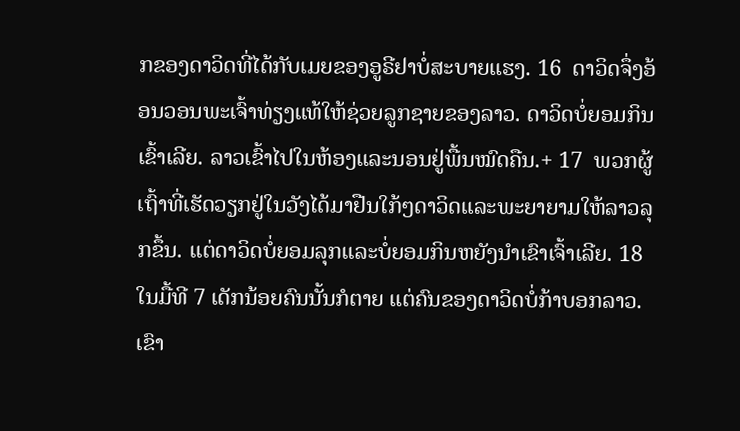ກຂອງດາວິດທີ່ໄດ້ກັບເມຍຂອງອູຣີຢາບໍ່ສະບາຍແຮງ. 16  ດາວິດຈຶ່ງອ້ອນວອນພະເຈົ້າທ່ຽງແທ້ໃຫ້ຊ່ວຍລູກຊາຍຂອງລາວ. ດາວິດບໍ່ຍອມກິນເຂົ້າເລີຍ. ລາວເຂົ້າໄປໃນຫ້ອງແລະນອນຢູ່ພື້ນໝົດຄືນ.+ 17  ພວກຜູ້ເຖົ້າທີ່ເຮັດວຽກຢູ່ໃນວັງໄດ້ມາຢືນໃກ້ໆດາວິດແລະພະຍາຍາມໃຫ້ລາວລຸກຂຶ້ນ. ແຕ່ດາວິດບໍ່ຍອມລຸກແລະບໍ່ຍອມກິນຫຍັງນຳເຂົາເຈົ້າເລີຍ. 18  ໃນມື້ທີ 7 ເດັກນ້ອຍຄົນນັ້ນກໍຕາຍ ແຕ່ຄົນຂອງດາວິດບໍ່ກ້າບອກລາວ. ເຂົາ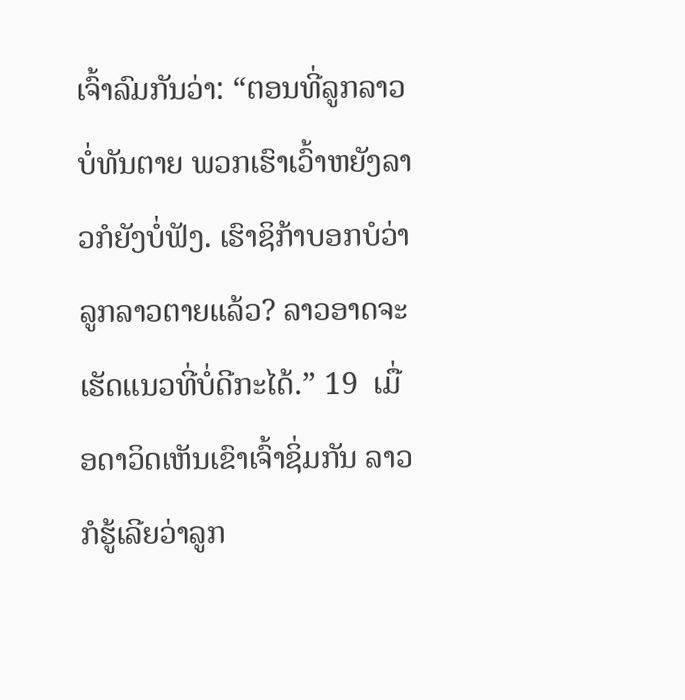ເຈົ້າລົມກັນວ່າ: “ຕອນທີ່ລູກລາວບໍ່ທັນຕາຍ ພວກເຮົາເວົ້າຫຍັງລາວກໍຍັງບໍ່ຟັງ. ເຮົາຊິກ້າບອກບໍວ່າລູກລາວຕາຍແລ້ວ? ລາວອາດຈະເຮັດແນວທີ່ບໍ່ດີກະໄດ້.” 19  ເມື່ອດາວິດເຫັນເຂົາເຈົ້າຊິ່ມກັນ ລາວກໍຮູ້ເລີຍວ່າລູກ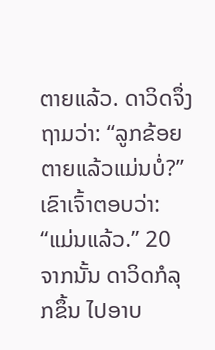ຕາຍແລ້ວ. ດາວິດຈຶ່ງຖາມວ່າ: “ລູກຂ້ອຍຕາຍແລ້ວແມ່ນບໍ່?” ເຂົາເຈົ້າຕອບວ່າ: “ແມ່ນແລ້ວ.” 20  ຈາກນັ້ນ ດາວິດກໍລຸກຂຶ້ນ ໄປອາບ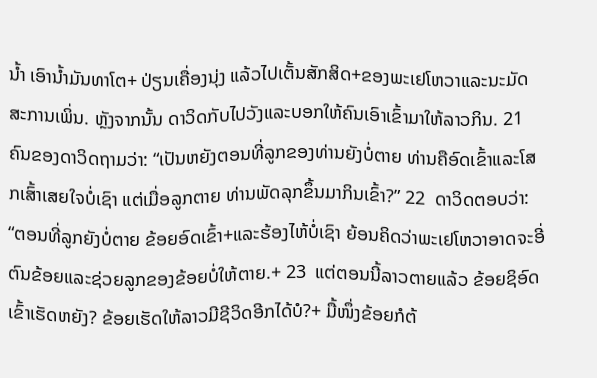ນ້ຳ ເອົານ້ຳມັນທາໂຕ+ ປ່ຽນເຄື່ອງນຸ່ງ ແລ້ວໄປເຕັ້ນສັກສິດ+ຂອງພະເຢໂຫວາແລະນະມັດສະການເພິ່ນ. ຫຼັງຈາກນັ້ນ ດາວິດກັບໄປວັງແລະບອກໃຫ້ຄົນເອົາເຂົ້າມາໃຫ້ລາວກິນ. 21  ຄົນຂອງດາວິດຖາມວ່າ: “ເປັນຫຍັງຕອນທີ່ລູກຂອງທ່ານຍັງບໍ່ຕາຍ ທ່ານຄືອົດເຂົ້າແລະໂສກເສົ້າເສຍໃຈບໍ່ເຊົາ ແຕ່ເມື່ອລູກຕາຍ ທ່ານພັດລຸກຂຶ້ນມາກິນເຂົ້າ?” 22  ດາວິດຕອບວ່າ: “ຕອນທີ່ລູກຍັງບໍ່ຕາຍ ຂ້ອຍອົດເຂົ້າ+ແລະຮ້ອງໄຫ້ບໍ່ເຊົາ ຍ້ອນຄິດວ່າພະເຢໂຫວາອາດຈະອີ່ຕົນຂ້ອຍແລະຊ່ວຍລູກຂອງຂ້ອຍບໍ່ໃຫ້ຕາຍ.+ 23  ແຕ່ຕອນນີ້ລາວຕາຍແລ້ວ ຂ້ອຍຊິອົດເຂົ້າເຮັດຫຍັງ? ຂ້ອຍເຮັດໃຫ້ລາວມີຊີວິດອີກໄດ້ບໍ?+ ມື້ໜຶ່ງຂ້ອຍກໍຕ້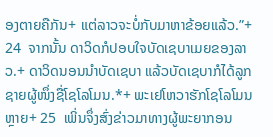ອງຕາຍຄືກັນ+ ແຕ່ລາວຈະບໍ່ກັບມາຫາຂ້ອຍແລ້ວ.”+ 24  ຈາກນັ້ນ ດາວິດກໍປອບໃຈບັດເຊບາເມຍຂອງລາວ.+ ດາວິດນອນນຳບັດເຊບາ ແລ້ວບັດເຊບາກໍໄດ້ລູກຊາຍຜູ້ໜຶ່ງຊື່ໂຊໂລໂມນ.*+ ພະເຢໂຫວາຮັກໂຊໂລໂມນຫຼາຍ+ 25  ເພິ່ນຈຶ່ງສົ່ງຂ່າວມາທາງຜູ້ພະຍາກອນ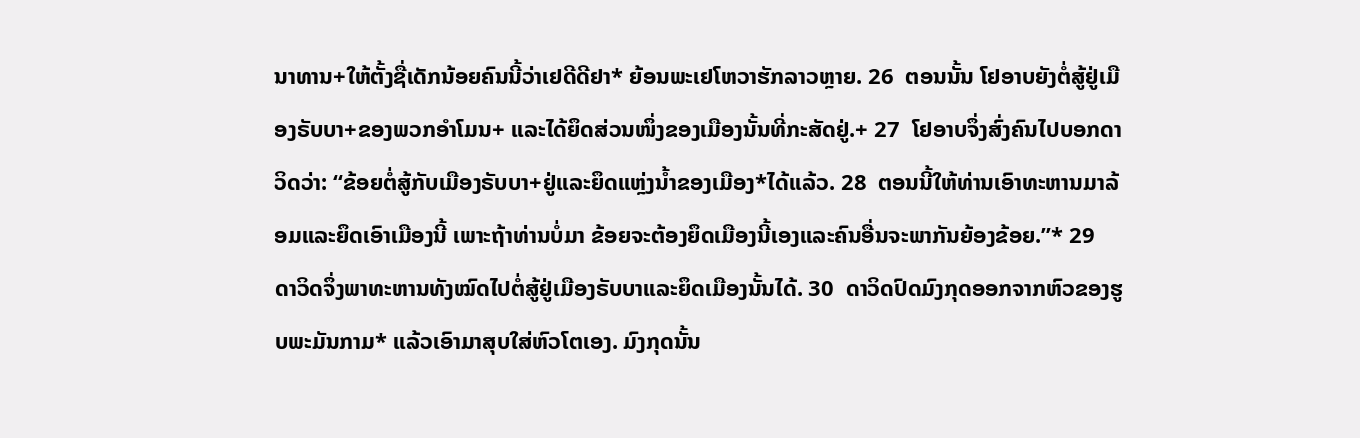ນາທານ+ໃຫ້ຕັ້ງຊື່ເດັກນ້ອຍຄົນນີ້ວ່າເຢດີດີຢາ* ຍ້ອນພະເຢໂຫວາຮັກລາວຫຼາຍ. 26  ຕອນນັ້ນ ໂຢອາບຍັງຕໍ່ສູ້ຢູ່ເມືອງຣັບບາ+ຂອງພວກອຳໂມນ+ ແລະໄດ້ຍຶດສ່ວນໜຶ່ງຂອງເມືອງນັ້ນທີ່ກະສັດຢູ່.+ 27  ໂຢອາບຈຶ່ງສົ່ງຄົນໄປບອກດາວິດວ່າ: “ຂ້ອຍຕໍ່ສູ້ກັບເມືອງຣັບບາ+ຢູ່ແລະຍຶດແຫຼ່ງນ້ຳຂອງເມືອງ*ໄດ້ແລ້ວ. 28  ຕອນນີ້ໃຫ້ທ່ານເອົາທະຫານມາລ້ອມແລະຍຶດເອົາເມືອງນີ້ ເພາະຖ້າທ່ານບໍ່ມາ ຂ້ອຍຈະຕ້ອງຍຶດເມືອງນີ້ເອງແລະຄົນອື່ນຈະພາກັນຍ້ອງຂ້ອຍ.”* 29  ດາວິດຈຶ່ງພາທະຫານທັງໝົດໄປຕໍ່ສູ້ຢູ່ເມືອງຣັບບາແລະຍຶດເມືອງນັ້ນໄດ້. 30  ດາວິດປົດມົງກຸດອອກຈາກຫົວຂອງຮູບພະມັນກາມ* ແລ້ວເອົາມາສຸບໃສ່ຫົວໂຕເອງ. ມົງກຸດນັ້ນ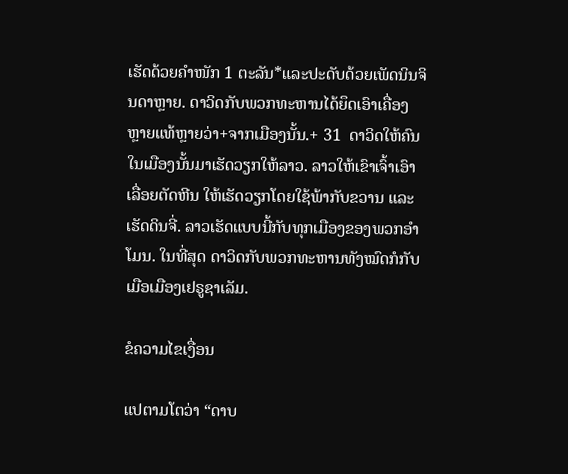ເຮັດດ້ວຍຄຳໜັກ 1 ຕະລັນ*ແລະປະດັບດ້ວຍເພັດນິນຈິນດາຫຼາຍ. ດາວິດກັບພວກທະຫານໄດ້ຍຶດເອົາເຄື່ອງຫຼາຍແທ້ຫຼາຍວ່າ+ຈາກເມືອງນັ້ນ.+ 31  ດາວິດໃຫ້ຄົນໃນເມືອງນັ້ນມາເຮັດວຽກໃຫ້ລາວ. ລາວໃຫ້ເຂົາເຈົ້າເອົາເລື່ອຍຕັດຫີນ ໃຫ້ເຮັດວຽກໂດຍໃຊ້ພ້າກັບຂວານ ແລະເຮັດດິນຈີ່. ລາວເຮັດແບບນີ້ກັບທຸກເມືອງຂອງພວກອຳໂມນ. ໃນທີ່ສຸດ ດາວິດກັບພວກທະຫານທັງໝົດກໍກັບເມືອເມືອງເຢຣູຊາເລັມ.

ຂໍຄວາມໄຂເງື່ອນ

ແປຕາມໂຕວ່າ “ດາບ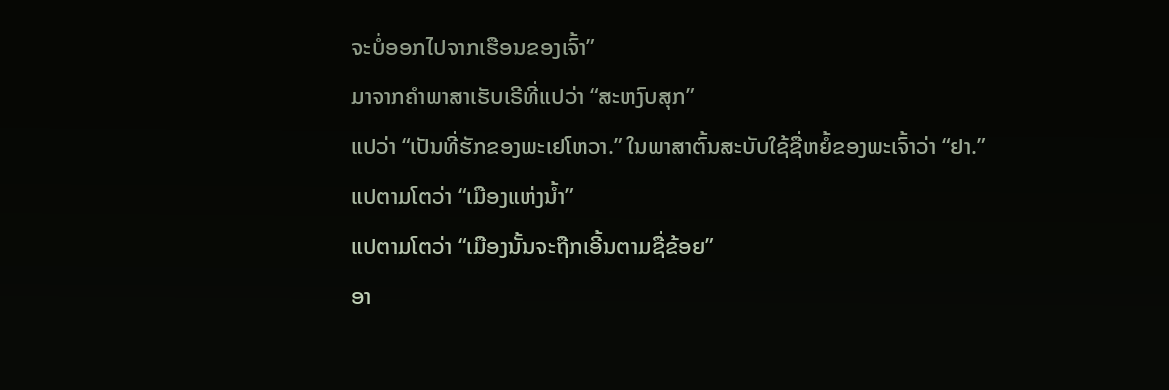ຈະບໍ່ອອກໄປຈາກເຮືອນຂອງເຈົ້າ”
ມາຈາກຄຳພາສາເຮັບເຣີທີ່ແປວ່າ “ສະຫງົບສຸກ”
ແປວ່າ “ເປັນທີ່ຮັກຂອງພະເຢໂຫວາ.” ໃນພາສາຕົ້ນສະບັບໃຊ້ຊື່ຫຍໍ້ຂອງພະເຈົ້າວ່າ “ຢາ.”
ແປຕາມໂຕວ່າ “ເມືອງແຫ່ງນ້ຳ”
ແປຕາມໂຕວ່າ “ເມືອງນັ້ນຈະຖືກເອີ້ນຕາມຊື່ຂ້ອຍ”
ອາ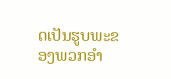ດເປັນຮູບພະຂອງພວກອຳ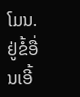ໂມນ. ຢູ່ຂໍ້ອື່ນເອີ້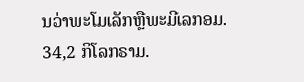ນວ່າພະໂມເລັກຫຼືພະມີເລກອມ.
34,2 ກິໂລກຣາມ.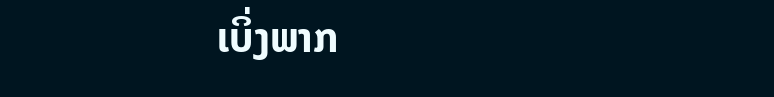ເບິ່ງພາກ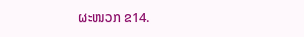ຜະໜວກ ຂ14.